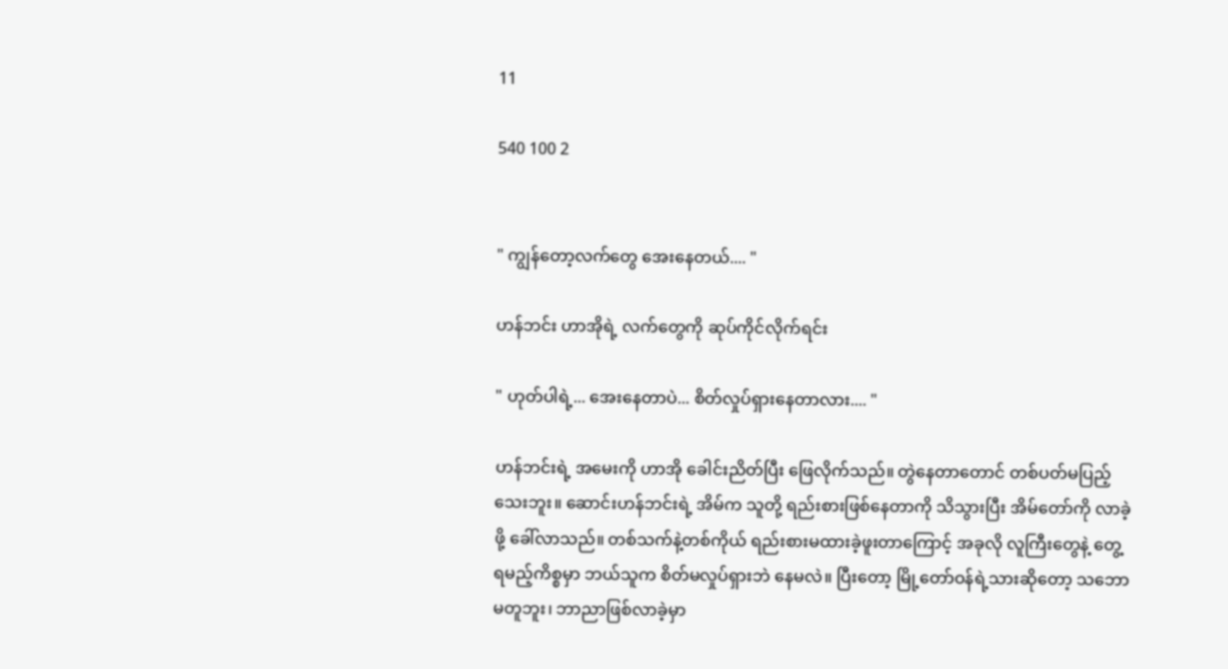11

540 100 2


" ကျွန်တော့လက်တွေ အေးနေတယ်.... "

ဟန်ဘင်း ဟာအိုရဲ့ လက်တွေကို ဆုပ်ကိုင်လိုက်ရင်း

" ဟုတ်ပါရဲ့... အေးနေတာပဲ... စိတ်လှုပ်ရှားနေတာလား.... "

ဟန်ဘင်းရဲ့ အမေးကို ဟာအို ခေါင်းညိတ်ပြီး ဖြေလိုက်သည်။ တွဲနေတာတောင် တစ်ပတ်မပြည့်သေးဘူး။ ဆောင်းဟန်ဘင်းရဲ့ အိမ်က သူတို့ ရည်းစားဖြစ်နေတာကို သိသွားပြီး အိမ်တော်ကို လာခဲ့ဖို့ ခေါ်လာသည်။ တစ်သက်နဲ့တစ်ကိုယ် ရည်းစားမထားခဲ့ဖူးတာကြောင့် အခုလို လူကြီးတွေနဲ့ တွေ့ရမည့်ကိစ္စမှာ ဘယ်သူက စိတ်မလှုပ်ရှားဘဲ နေမလဲ။ ပြီးတော့ မြို့တော်ဝန်ရဲ့သားဆိုတော့ သဘောမတူဘူး၊ ဘာညာဖြစ်လာခဲ့မှာ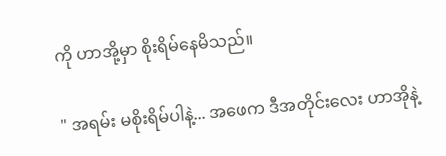ကို ဟာအို့မှာ စိုးရိမ်နေမိသည်။

" အရမ်း မစိုးရိမ်ပါနဲ့... အဖေက ဒီအတိုင်းလေး ဟာအိုနဲ့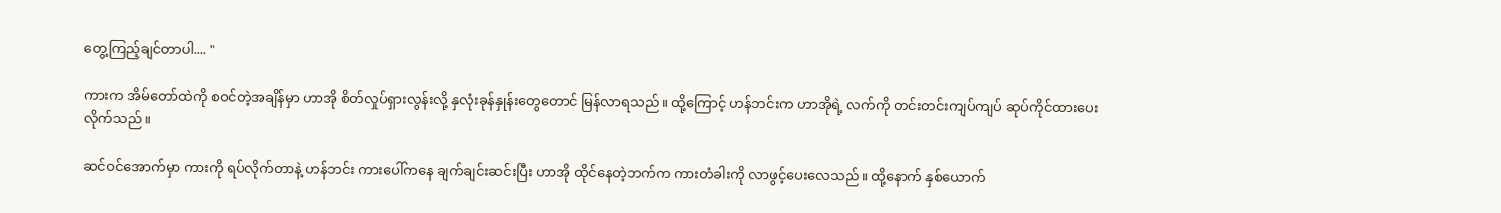တွေ့ကြည့်ချင်တာပါ.... "

ကားက အိမ်တော်ထဲကို စဝင်တဲ့အချိန်မှာ ဟာအို စိတ်လှုပ်ရှားလွန်းလို့ နှလုံးခုန်နှုန်းတွေတောင် မြန်လာရသည်။ ထို့ကြောင့် ဟန်ဘင်းက ဟာအိုရဲ့ လက်ကို တင်းတင်းကျပ်ကျပ် ဆုပ်ကိုင်ထားပေးလိုက်သည်။

ဆင်ဝင်အောက်မှာ ကားကို ရပ်လိုက်တာနဲ့ ဟန်ဘင်း ကားပေါ်ကနေ ချက်ချင်းဆင်းပြီး ဟာအို ထိုင်နေတဲ့ဘက်က ကားတံခါးကို လာဖွင့်ပေးလေသည်။ ထို့နောက် နှစ်ယောက်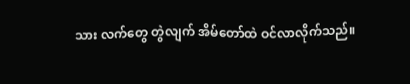သား လက်‌တွေ တွဲလျက် အိမ်တော်ထဲ ဝင်လာလိုက်သည်။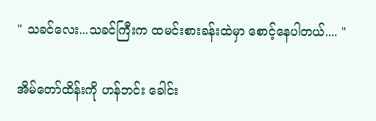" သခင်လေး...သခင်ကြီးက ထမင်းစားခန်းထဲမှာ စောင့်နေပါတယ်.... "

အိမ်တော်ထိန်းကို ဟန်ဘင်း ခေါင်း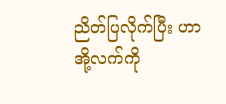ညိတ်ပြလိုက်ပြီး ဟာအို့လက်ကို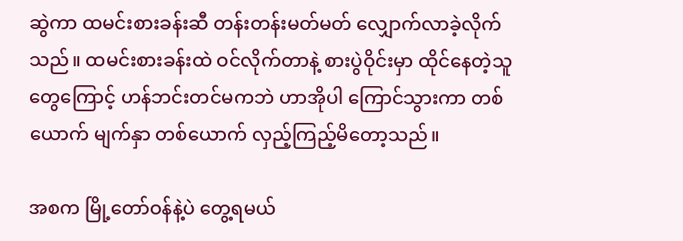ဆွဲကာ ထမင်းစားခန်းဆီ တန်းတန်းမတ်မတ် လျှောက်လာခဲ့လိုက်သည်။ ထမင်းစားခန်းထဲ ဝင်လိုက်တာနဲ့ စားပွဲဝိုင်းမှာ ထိုင်နေတဲ့သူတွေကြောင့် ဟန်ဘင်းတင်မကဘဲ ဟာအိုပါ ကြောင်သွားကာ တစ်ယောက် မျက်နှာ တစ်ယောက် လှည့်ကြည့်မိတော့သည်။

အစက မြို့တော်ဝန်နဲ့ပဲ တွေ့ရမယ်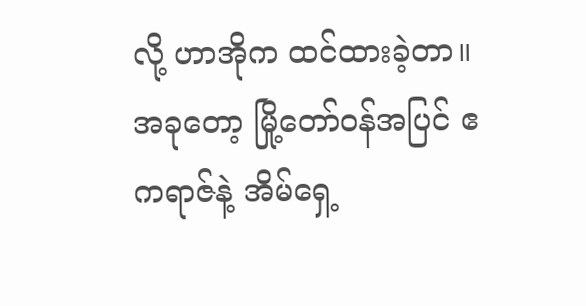လို့ ဟာအိုက ထင်ထားခဲ့တာ။ အခုတော့ မြို့တော်ဝန်အပြင် ဧကရာဇ်နဲ့ အိမ်ရှေ့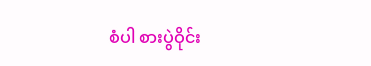စံပါ စားပွဲဝိုင်း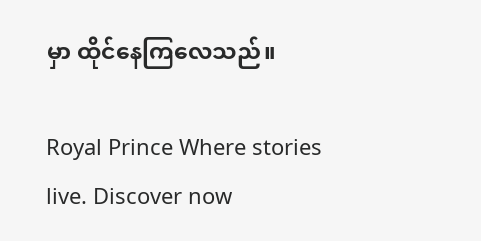မှာ ထိုင်နေကြလေသည်။

Royal Prince Where stories live. Discover now